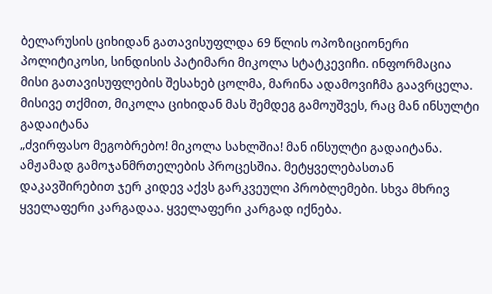ბელარუსის ციხიდან გათავისუფლდა 69 წლის ოპოზიციონერი პოლიტიკოსი, სინდისის პატიმარი მიკოლა სტატკევიჩი. ინფორმაცია მისი გათავისუფლების შესახებ ცოლმა, მარინა ადამოვიჩმა გაავრცელა. მისივე თქმით, მიკოლა ციხიდან მას შემდეგ გამოუშვეს, რაც მან ინსულტი გადაიტანა
„ძვირფასო მეგობრებო! მიკოლა სახლშია! მან ინსულტი გადაიტანა. ამჟამად გამოჯანმრთელების პროცესშია. მეტყველებასთან დაკავშირებით ჯერ კიდევ აქვს გარკვეული პრობლემები. სხვა მხრივ ყველაფერი კარგადაა. ყველაფერი კარგად იქნება.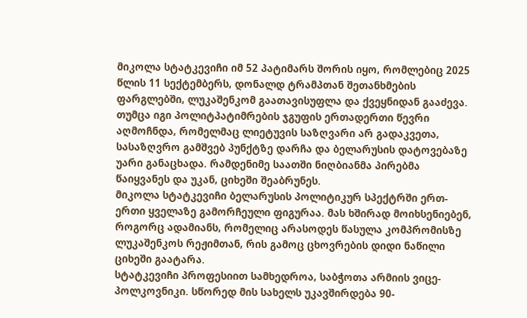მიკოლა სტატკევიჩი იმ 52 პატიმარს შორის იყო, რომლებიც 2025 წლის 11 სექტემბერს, დონალდ ტრამპთან შეთანხმების ფარგლებში, ლუკაშენკომ გაათავისუფლა და ქვეყნიდან გააძევა. თუმცა იგი პოლიტპატიმრების ჯგუფის ერთადერთი წევრი აღმოჩნდა, რომელმაც ლიეტუვის საზღვარი არ გადაკვეთა, სასაზღვრო გამშვებ პუნქტზე დარჩა და ბელარუსის დატოვებაზე უარი განაცხადა. რამდენიმე საათში ნიღბიანმა პირებმა წაიყვანეს და უკან, ციხეში შეაბრუნეს.
მიკოლა სტატკევიჩი ბელარუსის პოლიტიკურ სპექტრში ერთ-ერთი ყველაზე გამორჩეული ფიგურაა. მას ხშირად მოიხსენიებენ, როგორც ადამიანს, რომელიც არასოდეს წასულა კომპრომისზე ლუკაშენკოს რეჟიმთან, რის გამოც ცხოვრების დიდი ნაწილი ციხეში გაატარა.
სტატკევიჩი პროფესიით სამხედროა, საბჭოთა არმიის ვიცე-პოლკოვნიკი. სწორედ მის სახელს უკავშირდება 90-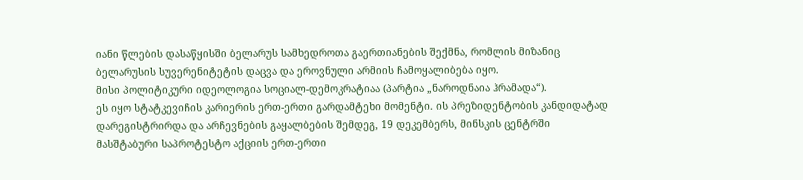იანი წლების დასაწყისში ბელარუს სამხედროთა გაერთიანების შექმნა, რომლის მიზანიც ბელარუსის სუვერენიტეტის დაცვა და ეროვნული არმიის ჩამოყალიბება იყო.
მისი პოლიტიკური იდეოლოგია სოციალ-დემოკრატიაა (პარტია „ნაროდნაია ჰრამადა“).
ეს იყო სტატკევიჩის კარიერის ერთ-ერთი გარდამტეხი მომენტი. ის პრეზიდენტობის კანდიდატად დარეგისტრირდა და არჩევნების გაყალბების შემდეგ, 19 დეკემბერს, მინსკის ცენტრში მასშტაბური საპროტესტო აქციის ერთ-ერთი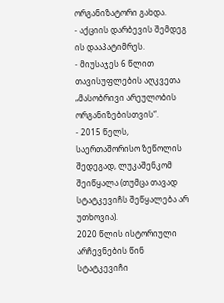ორგანიზატორი გახდა.
- აქციის დარბევის შემდეგ ის დააპატიმრეს.
- მიუსაჯეს 6 წლით თავისუფლების აღკვეთა „მასობრივი არეულობის ორგანიზებისთვის“.
- 2015 წელს, საერთაშორისო ზეწოლის შედეგად, ლუკაშენკომ შეიწყალა (თუმცა თავად სტატკევიჩს შეწყალება არ უთხოვია).
2020 წლის ისტორიული არჩევნების წინ სტატკევიჩი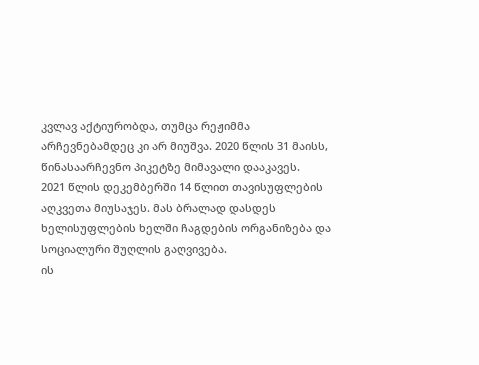კვლავ აქტიურობდა, თუმცა რეჟიმმა არჩევნებამდეც კი არ მიუშვა. 2020 წლის 31 მაისს, წინასაარჩევნო პიკეტზე მიმავალი დააკავეს.
2021 წლის დეკემბერში 14 წლით თავისუფლების აღკვეთა მიუსაჯეს. მას ბრალად დასდეს ხელისუფლების ხელში ჩაგდების ორგანიზება და სოციალური შუღლის გაღვივება.
ის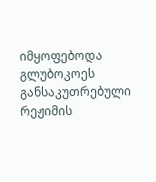იმყოფებოდა გლუბოკოეს განსაკუთრებული რეჟიმის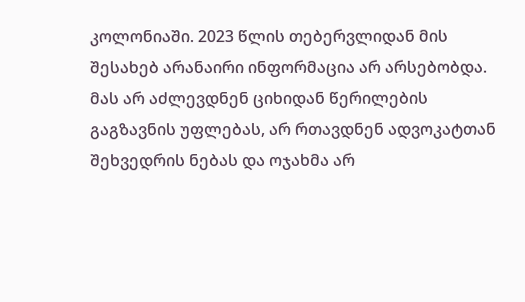კოლონიაში. 2023 წლის თებერვლიდან მის შესახებ არანაირი ინფორმაცია არ არსებობდა. მას არ აძლევდნენ ციხიდან წერილების გაგზავნის უფლებას, არ რთავდნენ ადვოკატთან შეხვედრის ნებას და ოჯახმა არ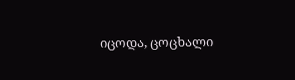იცოდა, ცოცხალი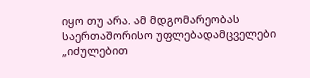იყო თუ არა. ამ მდგომარეობას საერთაშორისო უფლებადამცველები „იძულებით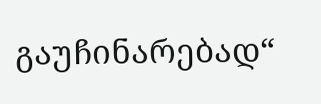გაუჩინარებად“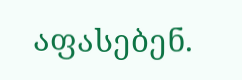აფასებენ.